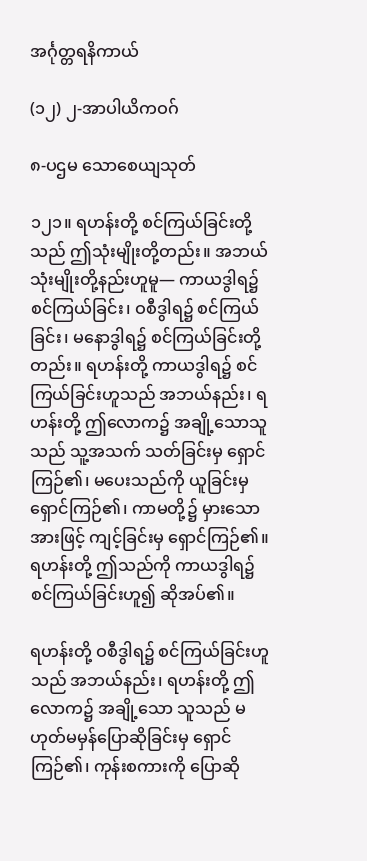အင်္ဂုတ္တရနိကာယ်

(၁၂) ၂-အာပါယိကဝဂ်

၈-ပဌမ သောစေယျသုတ်

၁၂၁။ ရဟန်းတို့ စင်ကြယ်ခြင်းတို့သည် ဤသုံးမျိုးတို့တည်း။ အဘယ်သုံးမျိုးတို့နည်းဟူမူ— ကာယဒွါရ၌ စင်ကြယ်ခြင်း၊ ဝစီဒွါရ၌ စင်ကြယ်ခြင်း၊ မနောဒွါရ၌ စင်ကြယ်ခြင်းတို့တည်း။ ရဟန်းတို့ ကာယဒွါရ၌ စင်ကြယ်ခြင်းဟူသည် အဘယ်နည်း၊ ရဟန်းတို့ ဤလောက၌ အချို့သောသူသည် သူ့အသက် သတ်ခြင်းမှ ရှောင်ကြဉ်၏၊ မပေးသည်ကို ယူခြင်းမှ ရှောင်ကြဉ်၏၊ ကာမတို့၌ မှားသောအားဖြင့် ကျင့်ခြင်းမှ ရှောင်ကြဉ်၏။ ရဟန်းတို့ ဤသည်ကို ကာယဒွါရ၌ စင်ကြယ်ခြင်းဟူ၍ ဆိုအပ်၏။

ရဟန်းတို့ ဝစီဒွါရ၌ စင်ကြယ်ခြင်းဟူသည် အဘယ်နည်း၊ ရဟန်းတို့ ဤလောက၌ အချို့သော သူသည် မဟုတ်မမှန်ပြောဆိုခြင်းမှ ရှောင်ကြဉ်၏၊ ကုန်းစကားကို ပြောဆို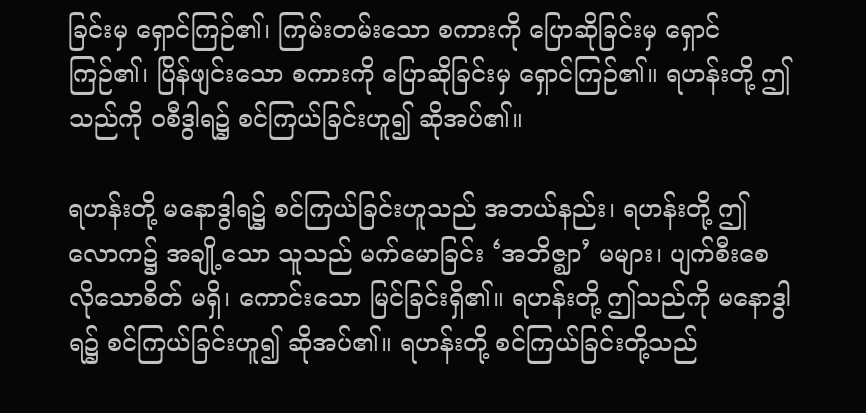ခြင်းမှ ရှောင်ကြဉ်၏၊ ကြမ်းတမ်းသော စကားကို ပြောဆိုခြင်းမှ ရှောင်ကြဉ်၏၊ ပြိန်ဖျင်းသော စကားကို ပြောဆိုခြင်းမှ ရှောင်ကြဉ်၏။ ရဟန်းတို့ ဤသည်ကို ဝစီဒွါရ၌ စင်ကြယ်ခြင်းဟူ၍ ဆိုအပ်၏။

ရဟန်းတို့ မနောဒွါရ၌ စင်ကြယ်ခြင်းဟူသည် အဘယ်နည်း၊ ရဟန်းတို့ ဤလောက၌ အချို့သော သူသည် မက်မောခြင်း ‘အဘိဇ္ဈာ’ မများ၊ ပျက်စီးစေလိုသောစိတ် မရှိ၊ ကောင်းသော မြင်ခြင်းရှိ၏။ ရဟန်းတို့ ဤသည်ကို မနောဒွါရ၌ စင်ကြယ်ခြင်းဟူ၍ ဆိုအပ်၏။ ရဟန်းတို့ စင်ကြယ်ခြင်းတို့သည်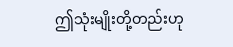ဤသုံးမျိုးတို့တည်းဟု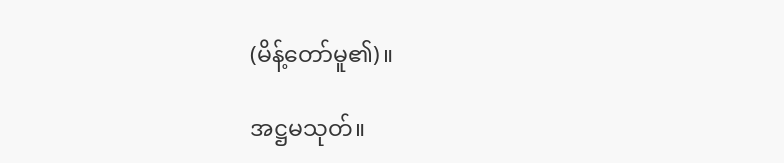(မိန့်တော်မူ၏)။

အဋ္ဌမသုတ်။